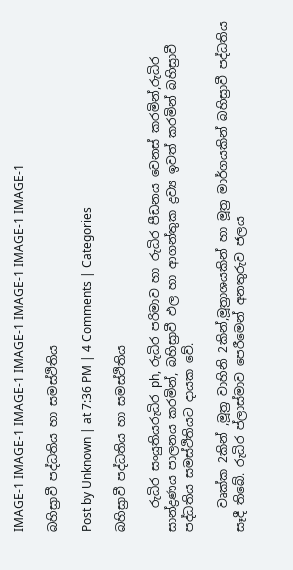IMAGE-1 IMAGE-1 IMAGE-1 IMAGE-1 IMAGE-1 IMAGE-1 IMAGE-1

බහිස්‍රාවී පද්ධතිය හා සමස්ථිතිය

Post by Unknown | at 7:36 PM | 4 Comments | Categories

බහිස්‍රාවී පද්ධතිය හා සමස්ථිතිය

    රුධිර සංයුතියරුධිර ph, රුධිර පරිමාව හා රුධිර පීඩනය වෙනස් කරමින්,රුධිර සාන්ද්‍රණය පාලනය කරමින්, බහිස්‍රාවී ඵල හා ආගන්තුක ද්‍රව්‍ය ඉවත් කරමින් බහිස්‍රාවී පද්ධතිය සමස්ථිතියට දායක වේ.

    වෘක්ක 2කින් ,මූත්‍ර වාහිනි 2කින්,මූත්‍රාශයකින් හා මූත්‍ර මාර්ගයකින් බහිස්‍රාවී පද්ධතිය සෑදී තිබේ. රුධිර ප්ලාස්මාව පෙරීමෙන් අනතුරුව ජලය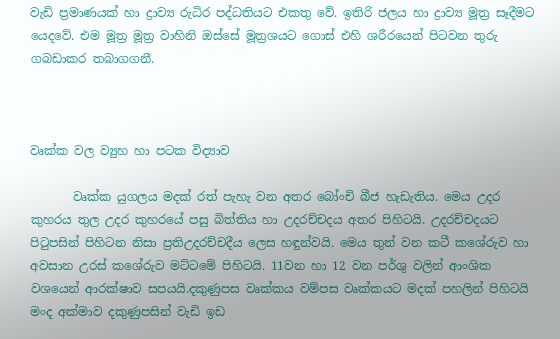වැඩි ප්‍රමාණයක් හා ද්‍රාව්‍ය රුධිර පද්ධතියට එකතු වේ. ඉතිරි ජලය හා ද්‍රාව්‍ය මූත්‍ර සෑදීමට යෙදවේ. එම මූත්‍ර මූත්‍ර වාහිනි ඔස්සේ මූත්‍රශයට ගොස් එහි ශරීරයෙන් පිටවන තුරු  ගබඩාකර තබාගගනී.



වෘක්ක වල ව්‍යුහ හා පටක විද්‍යාව

       වෘක්ක යුගලය මදක් රත් පැහැ වන අතර බෝංචි බීජ හැඩැතිය. මෙය උදර කුහරය තුල උදර කුහරයේ පසු බිත්තිය හා උදරච්චදය අතර පිහිටයි. උදරච්චදයට පි‍ටුපසින් පිහිටන නිසා ප්‍රතිඋදරච්චදීය ලෙස හඳුන්වයි. මෙය තුන් වන කටී කශේරුව හා අවසාන උරස් කශේරුව මට්ටමේ පිහිටයි. 11වන හා 12 වන පර්ශු වලින් ආංශික වශයෙන් ආරක්ෂාව සපයයි.දකුණුපස වෘක්කය වම්පස වෘක්කයට මදක් පහලින් පිහිටයි මංද අක්මාව දකුණුපසින් වැඩි ඉඩ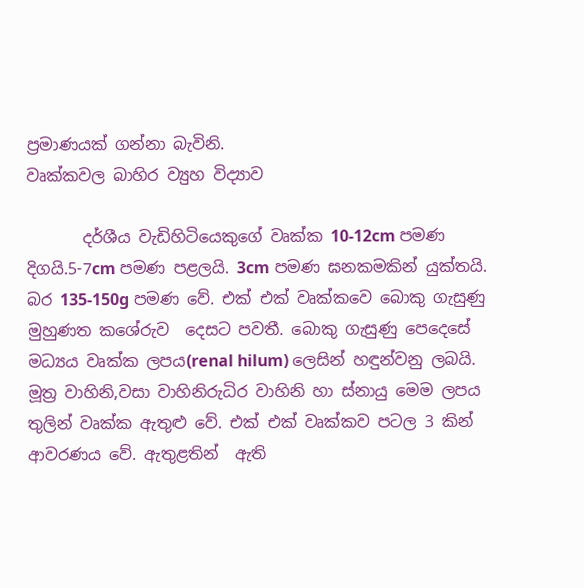ප්‍රමාණයක් ගන්නා බැවිනි.
වෘක්කවල බාහිර ව්‍යුහ විද්‍යාව

       දර්ශීය වැඩිහිටියෙකුගේ වෘක්ක 10-12cm පමණ දිගයි.5-7cm පමණ පළලයි. 3cm පමණ ඝනකමකින් යුක්තයි. බර 135-150g පමණ වේ. එක් එක් වෘක්කවෙ බොකු ගැසුණු මුහුණත කශේරුව  දෙසට පවතී. බොකු ගැසුණු පෙදෙසේ මධ්‍යය වෘක්ක ලපය(renal hilum) ලෙසින් හඳුන්වනු ලබයි. මූත්‍ර වාහිනි,වසා වාහිනිරුධිර වාහිනි හා ස්නායු මෙම ලපය තුලින් වෘක්ක ඇතුළු වේ. එක් එක් වෘක්කව පටල 3 කින් ආවරණය වේ. ඇතුළතින්  ඇති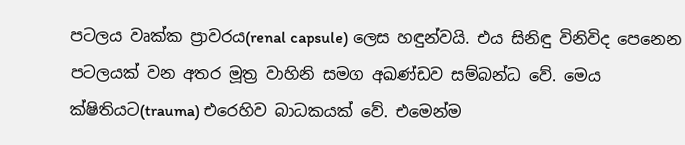පටලය වෘක්ක ප්‍රාවරය(renal capsule) ලෙස හඳුන්වයි. එය සිනිඳු විනිවිද පෙනෙන පටලයක් වන අතර මූත්‍ර වාහිනි සමග අඛණ්ඩව සම්බන්ධ වේ. මෙය ක්ෂිතියට(trauma) එරෙහිව බාධකයක් වේ. එමෙන්ම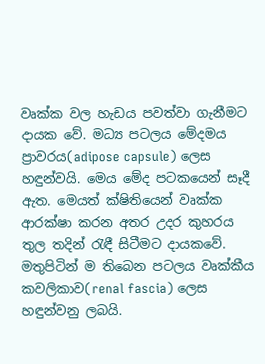වෘක්ක වල හැඩය පවත්වා ගැනීමට දායක වේ. මධ්‍ය පටලය මේදමය ප්‍රාවරය(adipose capsule) ලෙස හඳුන්වයි. මෙය මේද පටකයෙන් සෑදී ඇත. මෙයත් ක්ෂිතියෙන් වෘක්ක ආරක්ෂා කරන අතර උදර කුහරය තුල තදින් ‍රැඳී සිටීමට දායකවේ. මතුපිටින් ම තිබෙන පටලය වෘක්කීය කවලිකාව(renal fascia) ලෙස හඳුන්වනු ලබයි.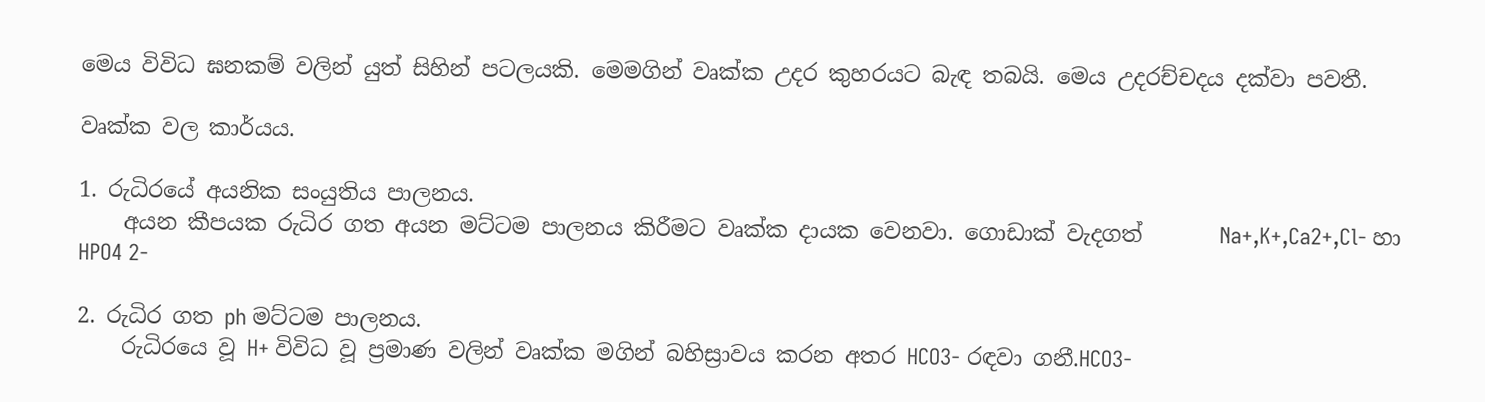මෙය විවිධ ඝනකම් වලින් යුත් සිහින් පටලයකි. මෙමගින් වෘක්ක උදර කුහරයට බැඳ තබයි. මෙය උදරච්චදය දක්වා පවතී.

වෘක්ක වල කාර්යය.

1. රුධිරයේ අයනික සංයුතිය පාලනය.
    අයන කීපයක රුධිර ගත අයන මට්ටම පාලනය කිරීමට වෘක්ක දායක වෙනවා. ගොඩාක් වැදගත්       Na+,K+,Ca2+,Cl- හා HPO4 2-

2. රුධිර ගත ph මට්ටම පාලනය.
    රුධිරයෙ වූ H+ විවිධ වූ ප්‍රමාණ වලින් වෘක්ක මගින් බහිස්‍රාවය කරන අතර HCO3- රඳවා ගනී.HCO3-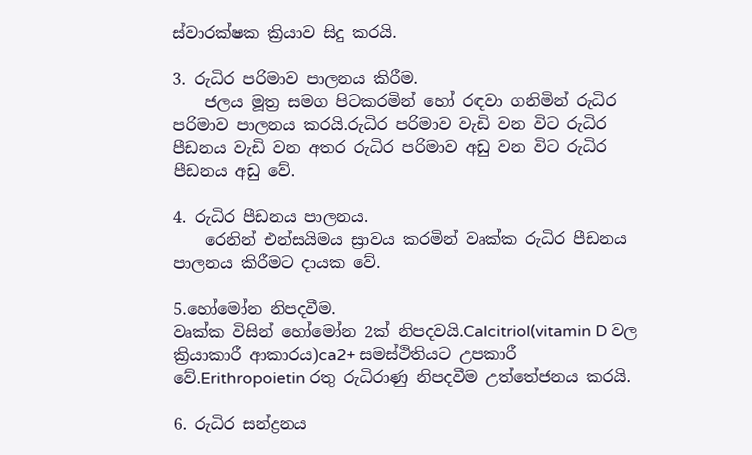ස්වාරක්ෂක ක්‍රියාව සිදු කරයි.

3. රුධිර පරිමාව පාලනය කිරීම.
    ජලය මූත්‍ර සමග පිටකරමින් හෝ රඳවා ගනිමින් රුධිර පරිමාව පාලනය කරයි.රුධිර පරිමාව වැඩි වන විට රුධිර පීඩනය වැඩි වන අතර රුධිර පරිමාව අඩු වන විට රුධිර පීඩනය අඩු වේ.

4. රුධිර පීඩනය පාලනය.
    රෙනින් එන්සයිමය ස්‍රාවය කරමින් වෘක්ක රුධිර පීඩනය පාලනය කිරීමට දායක වේ.

5.හෝමෝන නිපදවීම.
වෘක්ක විසින් හෝමෝන 2ක් නිපදවයි.Calcitriol(vitamin D වල ක්‍රියාකාරී ආකාරය)ca2+ සමස්ථිතියට උපකාරී වේ.Erithropoietin රතු රුධිරාණු නිපදවීම උත්තේජනය කරයි.

6. රුධිර සන්ද්‍රනය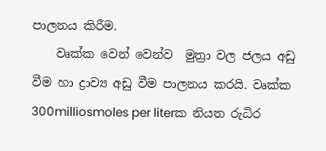පාලනය කිරීම.
    වෘක්ක වෙන් වෙන්ව  මුත්‍රා වල ජලය අඩු වීම හා ද්‍රාව්‍ය අඩු වීම පාලනය කරයි. වෘක්ක 300milliosmoles per literක නියත රුධිර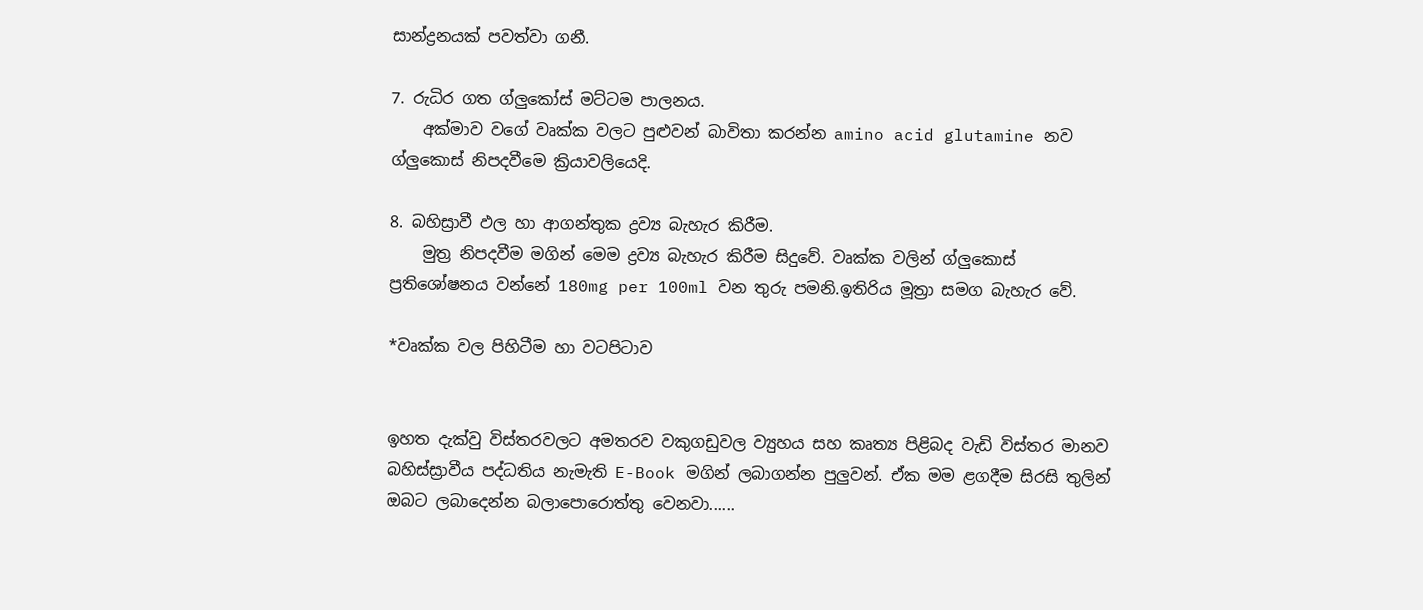සාන්ද්‍රනයක් පවත්වා ගනී.

7. රුධිර ගත ග්ලුකෝස් මට්ටම පාලනය.
    අක්මාව වගේ වෘක්ක වලට පුළුවන් බාවිතා කරන්න amino acid glutamine නව ග්ලුකොස් නිපදවීමෙ ක්‍රියාවලියෙදි.

8. බහිස්‍රාවී ඵල හා ආගන්තුක ද්‍රව්‍ය බැහැර කිරීම.
    මුත්‍ර නිපදවීම මගින් මෙම ද්‍රව්‍ය බැහැර කිරීම සිදුවේ. වෘක්ක වලින් ග්ලුකොස් ප්‍රතිශෝෂනය වන්නේ 180mg per 100ml වන තුරු පමනි.ඉතිරිය මූත්‍රා සමග බැහැර වේ.

*වෘක්ක වල පිහිටීම හා වටපිටාව


ඉහත දැක්වු විස්තරවලට අමතරව වකුගඩුවල ව්‍යුහය සහ කෘත්‍ය පිළිබද වැඩි විස්තර මානව බහිස්ස්‍රාවීය පද්ධතිය නැමැති E-Book මගින් ලබාගන්න පුලුවන්. ඒක මම ළගදීම සිරසි තුලින් ඔබට ලබාදෙන්න බලාපොරොත්තු වෙනවා......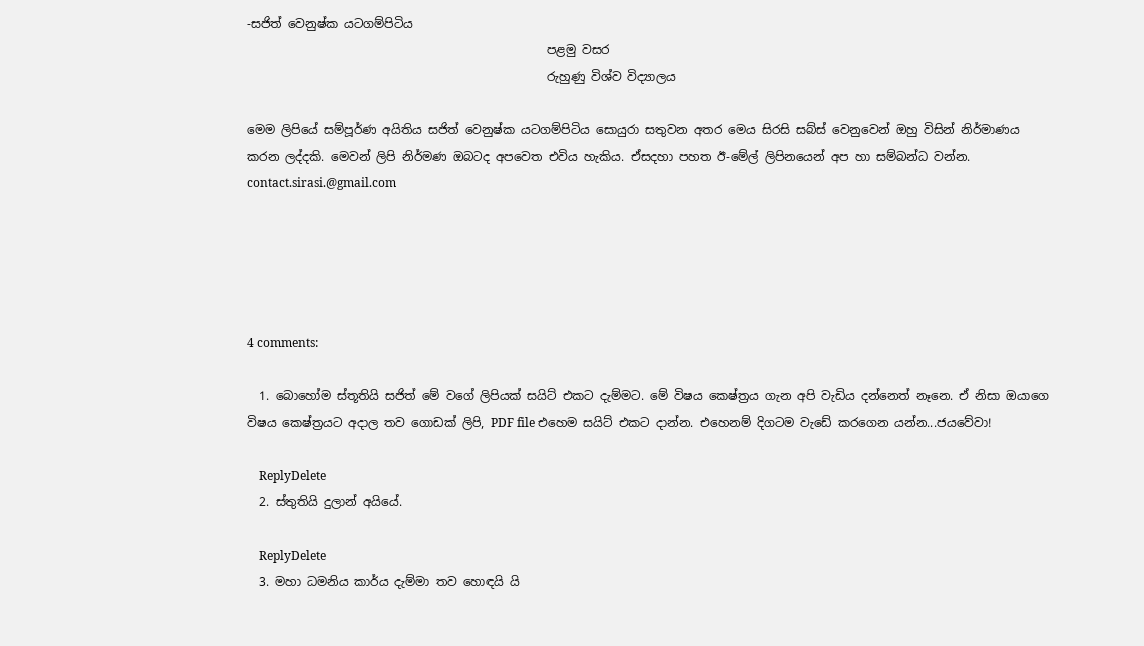-සජිත් වෙනුෂ්ක යටගම්පිටිය
                                                  පළමු වසර
                                                  රුහුණු විශ්ව විද්‍යාලය

මෙම ලිපියේ සම්පූර්ණ අයිතිය සජිත් වෙනුෂ්ක යටගම්පිටිය සොයුරා සතුවන අතර මෙය සිරසි සබ්ස් වෙනුවෙන් ඔහු විසින් නිර්මාණය කරන ලද්දකි. මෙවන් ලිපි නිර්මණ ඔබටද අපවෙත එවිය හැකිය. ඒසදහා පහත ඊ-මේල් ලිපිනයෙන් අප හා සම්බන්ධ වන්න.
contact.sirasi.@gmail.com





4 comments:

  1. බොහෝම ස්තූතියි සජිත් මේ වගේ ලිපියක් සයිට් එකට දැම්මට. මේ විෂය කෙෂ්ත්‍රය ගැන අපි වැඩිය දන්නෙත් නෑනෙ. ඒ නිසා ඔයාගෙ විෂය කෙෂ්ත්‍රයට අදාල තව ගොඩක් ලිපි, PDF file එහෙම සයිට් එකට දාන්න. එහෙනම් දිගටම වැඩේ කරගෙන යන්න...ජයවේවා!

    ReplyDelete
  2. ස්තුතියි දුලාන් අයියේ.

    ReplyDelete
  3. මහා ධමනිය කාර්ය දැම්මා තව හොඳයි යි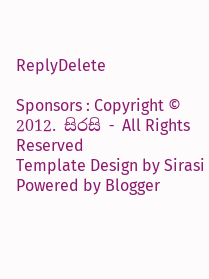ReplyDelete

Sponsors : Copyright © 2012. සිරසි - All Rights Reserved
Template Design by Sirasi Powered by Blogger